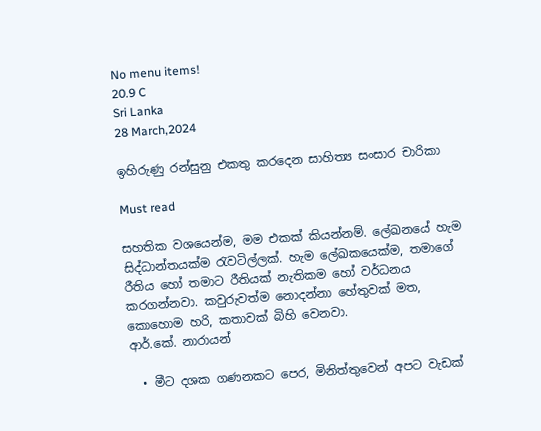No menu items!
20.9 C
Sri Lanka
28 March,2024

ඉහිරුණු රන්සුනු එකතු කරදෙන සාහිත්‍ය සංසාර චාරිකා

Must read

සහතික වශයෙන්ම, මම එකක් කියන්නම්. ලේඛනයේ හැම සිද්ධාන්තයක්ම රැවටිල්ලක්. හැම ලේඛකයෙක්ම, තමාගේ රීතිය හෝ තමාට රීතියක් නැතිකම හෝ වර්ධනය කරගන්නවා. කවුරුවත්ම නොදන්නා හේතුවක් මත, කොහොම හරි, කතාවක් බිහි වෙනවා.
ආර්.කේ. නාරායන්

  • මීට දශක ගණනකට පෙර, මිනිත්තුවෙන් අපට වැඩක්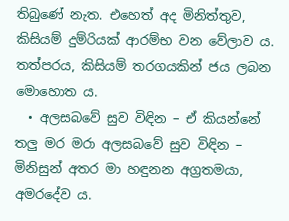තිබුණේ නැත. එහෙත් අද මිනිත්තුව, කිසියම් දුම්රියක් ආරම්භ වන වේලාව ය. තත්පරය, කිසියම් තරගයකින් ජය ලබන මොහොත ය.
  • අලසබවේ සුව විඳින – ඒ කියන්නේ තලු මර මරා අලසබවේ සුව විඳින – මිනිසුන් අතර මා හඳුනන අග්‍රතමයා, අමරදේව ය.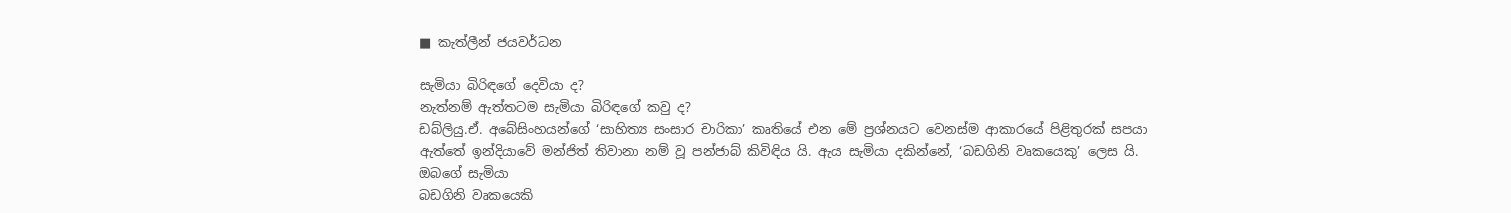■ කැත්ලීන් ජයවර්ධන

සැමියා බිරිඳගේ දෙවියා ද?
නැත්නම් ඇත්තටම සැමියා බිරිඳගේ කවු ද?
ඩබ්ලියු.ඒ. අබේසිංහයන්ගේ ‘සාහිත්‍ය සංසාර චාරිකා’ කෘතියේ එන මේ ප්‍රශ්නයට වෙනස්ම ආකාරයේ පිළිතුරක් සපයා ඇත්තේ ඉන්දියාවේ මන්ජිත් තිවානා නම් වූ පන්ජාබ් කිවිඳිය යි. ඇය සැමියා දකින්නේ, ‘බඩගිනි වෘකයෙකු’ ලෙස යි.
ඔබගේ සැමියා
බඩගිනි වෘකයෙකි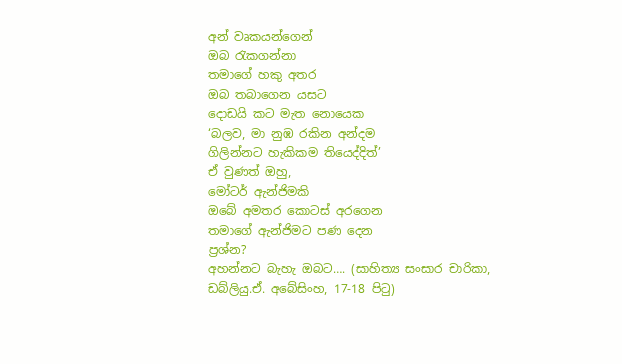අන් වෘකයන්ගෙන්
ඔබ රැකගන්නා
තමාගේ හකු අතර
ඔබ තබාගෙන යසට
දොඩයි කට මැත නොයෙක
‘බලව, මා නුඹ රකින අන්දම
ගිලින්නට හැකිකම තියෙද්දිත්’
ඒ වුණත් ඔහු,
මෝටර් ඇන්ජිමකි
ඔබේ අමතර කොටස් අරගෙන
තමාගේ ඇන්ජිමට පණ දෙන
ප්‍රශ්න?
අහන්නට බැහැ ඔබට…. (සාහිත්‍ය සංසාර චාරිකා, ඩබ්ලියු.ඒ. අබේසිංහ, 17-18 පිටු)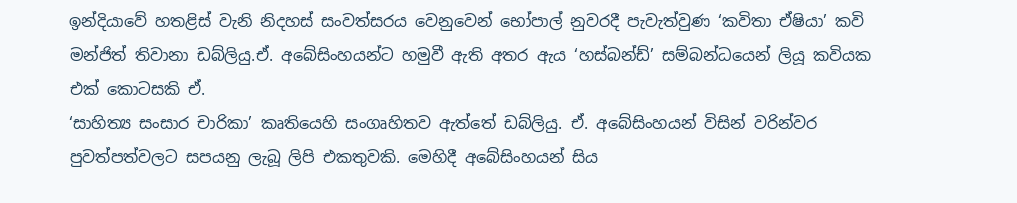ඉන්දියාවේ හතළිස් වැනි නිදහස් සංවත්සරය වෙනුවෙන් භෝපාල් නුවරදී පැවැත්වුණ ‘කවිතා ඒෂියා’ කවි මන්ජිත් තිවානා ඩබ්ලියු.ඒ. අබේසිංහයන්ට හමුවී ඇති අතර ඇය ‘හස්බන්ඩ්’ සම්බන්ධයෙන් ලියූ කවියක එක් කොටසකි ඒ.
‘සාහිත්‍ය සංසාර චාරිකා’ කෘතියෙහි සංගෘහිතව ඇත්තේ ඩබ්ලියු. ඒ. අබේසිංහයන් විසින් වරින්වර පුවත්පත්වලට සපයනු ලැබූ ලිපි එකතුවකි. මෙහිදී අබේසිංහයන් සිය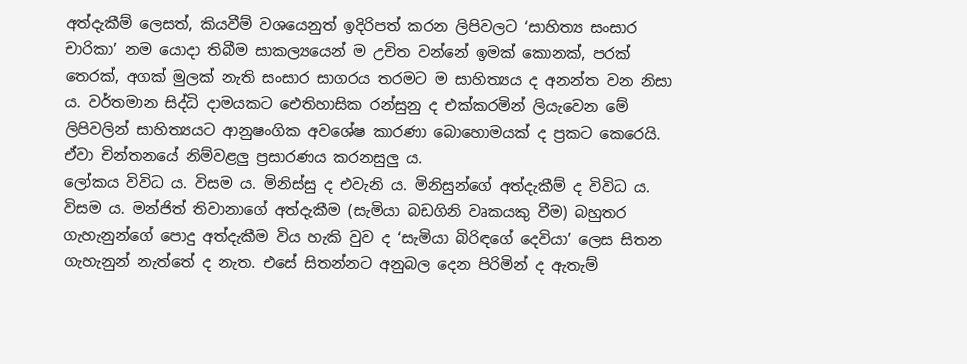අත්දැකීම් ලෙසත්, කියවීම් වශයෙනුත් ඉදිරිපත් කරන ලිපිවලට ‘සාහිත්‍ය සංසාර චාරිකා’ නම යොදා තිබීම සාකල්‍යයෙන් ම උචිත වන්නේ ඉමක් කොනක්, පරක් තෙරක්, අගක් මුලක් නැති සංසාර සාගරය තරමට ම සාහිත්‍යය ද අනන්ත වන නිසා ය. වර්තමාන සිද්ධි දාමයකට ඓතිහාසික රන්සුනු ද එක්කරමින් ලියැවෙන මේ ලිපිවලින් සාහිත්‍යයට ආනුෂංගික අවශේෂ කාරණා බොහොමයක් ද ප්‍රකට කෙරෙයි. ඒවා චින්තනයේ නිම්වළලු ප්‍රසාරණය කරනසුලු ය.
ලෝකය විවිධ ය. විසම ය. මිනිස්සු ද එවැනි ය. මිනිසුන්ගේ අත්දැකීම් ද විවිධ ය. විසම ය. මන්ජිත් තිවානාගේ අත්දැකීම (සැමියා බඩගිනි වෘකයකු වීම) බහුතර ගැහැනුන්ගේ පොදු අත්දැකීම විය හැකි වුව ද ‘සැමියා බිරිඳගේ දෙවියා’ ලෙස සිතන ගැහැනුන් නැත්තේ ද නැත. එසේ සිතන්නට අනුබල දෙන පිරිමින් ද ඇතැම්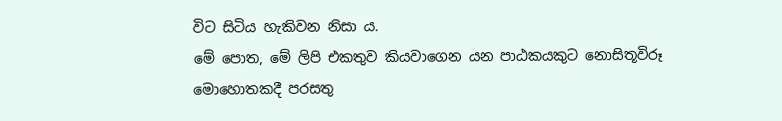විට සිටිය හැකිවන නිසා ය.
මේ පොත, මේ ලිපි එකතුව කියවාගෙන යන පාඨකයකුට නොසිතූවිරූ මොහොතකදී පරසතු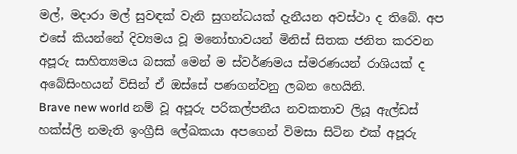මල්, මදාරා මල් සුවඳක් වැනි සුගන්ධයක් දැනීයන අවස්ථා ද තිබේ. අප එසේ කියන්නේ දිව්‍යමය වූ මනෝභාවයන් මිනිස් සිතක ජනිත කරවන අපූරු සාහිත්‍යමය බසක් මෙන් ම ස්වර්ණමය ස්මරණයන් රාශියක් ද අබේසිංහයන් විසින් ඒ ඔස්සේ පණගන්වනු ලබන හෙයිනි.
Brave new world නම් වූ අපූරු පරිකල්පනීය නවකතාව ලියූ ඇල්ඩස් හක්ස්ලි නමැති ඉංග්‍රීසි ලේඛකයා අපගෙන් විමසා සිටින එක් අපූරු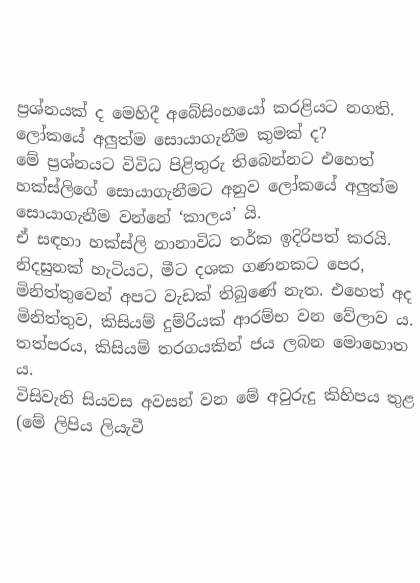ප්‍රශ්නයක් ද මෙහිදී අබේසිංහයෝ කරළියට නගති.
ලෝකයේ අලුත්ම සොයාගැනීම කුමක් ද?
මේ ප්‍රශ්නයට විවිධ පිළිතුරු තිබෙන්නට එහෙත් හක්ස්ලිගේ සොයාගැනීමට අනුව ලෝකයේ අලුත්ම සොයාගැනීම වන්නේ ‘කාලය’ යි.
ඒ සඳහා හක්ස්ලි නානාවිධ තර්ක ඉදිරිපත් කරයි. නිදසුනක් හැටියට, මීට දශක ගණනකට පෙර, මිනිත්තුවෙන් අපට වැඩක් තිබුණේ නැත. එහෙත් අද මිනිත්තුව, කිසියම් දුම්රියක් ආරම්භ වන වේලාව ය. තත්පරය, කිසියම් තරගයකින් ජය ලබන මොහොත ය.
විසිවැනි සියවස අවසන් වන මේ අවුරුදු කිහිපය තුළ (මේ ලිපිය ලියැවී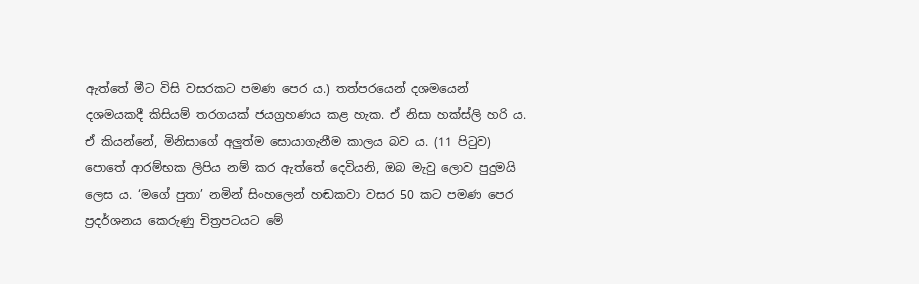ඇත්තේ මීට විසි වසරකට පමණ පෙර ය.) තත්පරයෙන් දශමයෙන් දශමයකදී කිසියම් තරගයක් ජයග්‍රහණය කළ හැක. ඒ නිසා හක්ස්ලි හරි ය. ඒ කියන්නේ, මිනිසාගේ අලුත්ම සොයාගැනීම කාලය බව ය. (11 පිටුව)
පොතේ ආරම්භක ලිපිය නම් කර ඇත්තේ දෙවියනි, ඔබ මැවු ලොව පුදුමයි ලෙස ය. ‘මගේ පුතා’ නමින් සිංහලෙන් හඬකවා වසර 50 කට පමණ පෙර ප්‍රදර්ශනය කෙරුණු චිත්‍රපටයට මේ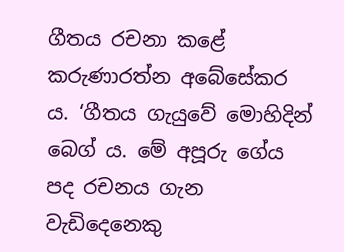ගීතය රචනා කළේ කරුණාරත්න අබේසේකර ය. ‘ගීතය ගැයුවේ මොහිදින් බෙග් ය. මේ අපූරු ගේය පද රචනය ගැන වැඩිදෙනෙකු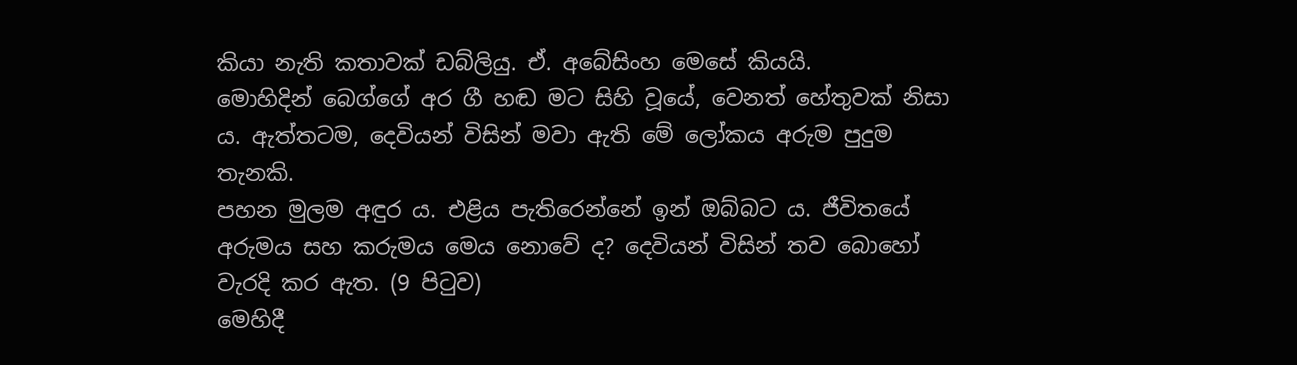කියා නැති කතාවක් ඩබ්ලියු. ඒ. අබේසිංහ මෙසේ කියයි.
මොහිදින් බෙග්ගේ අර ගී හඬ මට සිහි වූයේ, වෙනත් හේතුවක් නිසා ය. ඇත්තටම, දෙවියන් විසින් මවා ඇති මේ ලෝකය අරුම පුදුම තැනකි.
පහන මුලම අඳුර ය. එළිය පැතිරෙන්නේ ඉන් ඔබ්බට ය. ජීවිතයේ අරුමය සහ කරුමය මෙය නොවේ ද? දෙවියන් විසින් තව බොහෝ වැරදි කර ඇත. (9 පිටුව)
මෙහිදී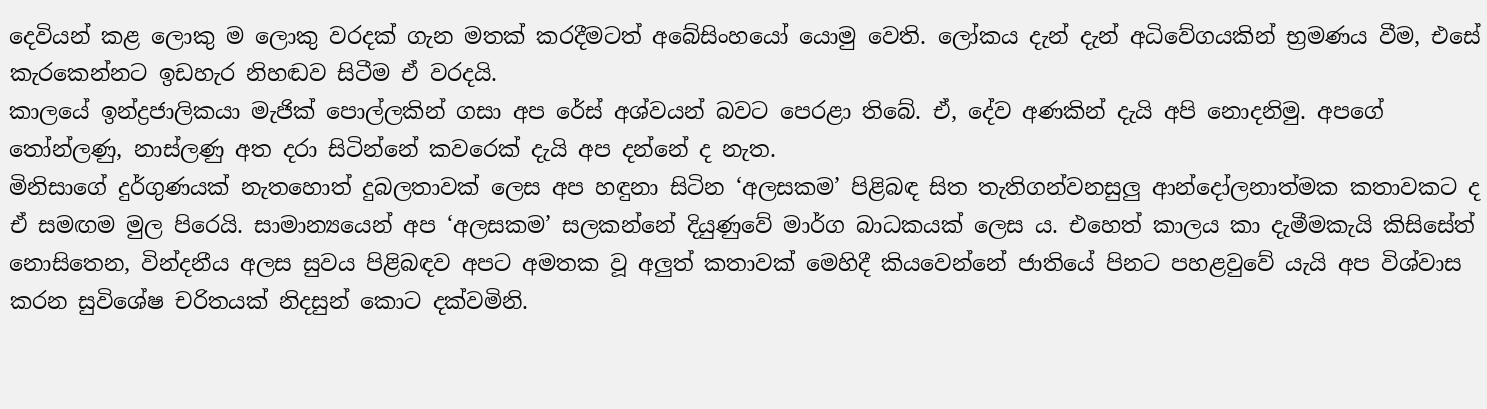දෙවියන් කළ ලොකු ම ලොකු වරදක් ගැන මතක් කරදීමටත් අබේසිංහයෝ යොමු වෙති. ලෝකය දැන් දැන් අධිවේගයකින් භ්‍රමණය වීම, එසේ කැරකෙන්නට ඉඩහැර නිහඬව සිටීම ඒ වරදයි.
කාලයේ ඉන්ද්‍රජාලිකයා මැජික් පොල්ලකින් ගසා අප රේස් අශ්වයන් බවට පෙරළා තිබේ. ඒ, දේව අණකින් දැයි අපි නොදනිමු. අපගේ තෝන්ලණු, නාස්ලණු අත දරා සිටින්නේ කවරෙක් දැයි අප දන්නේ ද නැත.
මිනිසාගේ දුර්ගුණයක් නැතහොත් දුබලතාවක් ලෙස අප හඳුනා සිටින ‘අලසකම’ පිළිබඳ සිත තැතිගන්වනසුලු ආන්දෝලනාත්මක කතාවකට ද ඒ සමඟම මුල පිරෙයි. සාමාන්‍යයෙන් අප ‘අලසකම’ සලකන්නේ දියුණුවේ මාර්ග බාධකයක් ලෙස ය. එහෙත් කාලය කා දැමීමකැයි කිසිසේත් නොසිතෙන, වින්දනීය අලස සුවය පිළිබඳව අපට අමතක වූ අලුත් කතාවක් මෙහිදී කියවෙන්නේ ජාතියේ පිනට පහළවුවේ යැයි අප විශ්වාස කරන සුවිශේෂ චරිතයක් නිදසුන් කොට දක්වමිනි.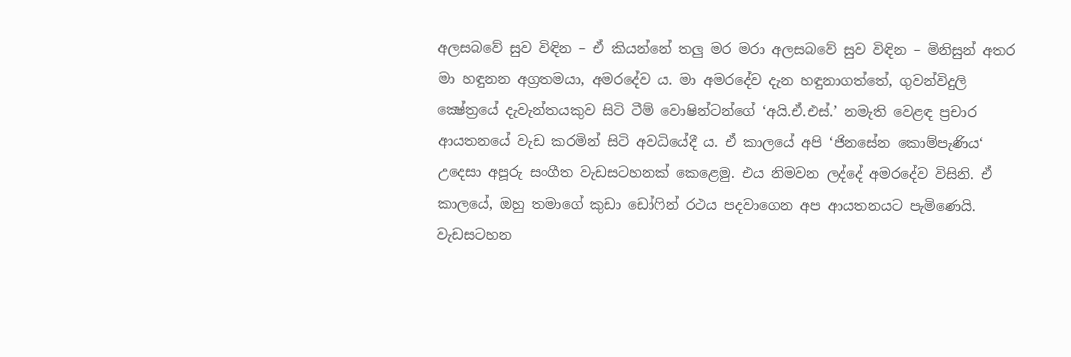අලසබවේ සුව විඳින – ඒ කියන්නේ තලු මර මරා අලසබවේ සුව විඳින – මිනිසුන් අතර මා හඳුනන අග්‍රතමයා, අමරදේව ය. මා අමරදේව දැන හඳුනාගත්තේ, ගුවන්විදුලි ක්‍ෂේත්‍රයේ දැවැන්තයකුව සිටි ටීම් වොෂින්ටන්ගේ ‘අයි.ඒ.එස්.’ නමැති වෙළඳ ප්‍රචාර ආයතනයේ වැඩ කරමින් සිටි අවධියේදී ය. ඒ කාලයේ අපි ‘ජිනසේන කොම්පැණිය‘ උදෙසා අපූරු සංගීත වැඩසටහනක් කෙළෙමු. එය නිමවන ලද්දේ අමරදේව විසිනි. ඒ කාලයේ, ඔහු තමාගේ කුඩා ඩෝෆින් රථය පදවාගෙන අප ආයතනයට පැමිණෙයි. වැඩසටහන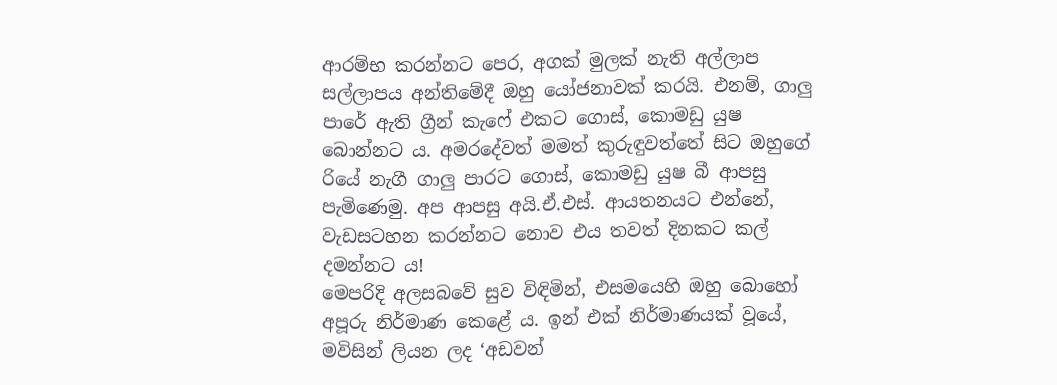ආරම්භ කරන්නට පෙර, අගක් මුලක් නැති අල්ලාප සල්ලාපය අන්තිමේදී ඔහු යෝජනාවක් කරයි. එනම්, ගාලු පාරේ ඇති ග්‍රීන් කැෆේ එකට ගොස්, කොමඩු යුෂ බොන්නට ය. අමරදේවත් මමත් කුරුඳුවත්තේ සිට ඔහුගේ රියේ නැගී ගාලු පාරට ගොස්, කොමඩු යුෂ බී ආපසු පැමිණෙමු. අප ආපසු අයි.ඒ.එස්. ආයතනයට එන්නේ, වැඩසටහන කරන්නට නොව එය තවත් දිනකට කල් දමන්නට ය!
මෙපරිදි අලසබවේ සුව විඳිමින්, එසමයෙහි ඔහු බොහෝ අපූරු නිර්මාණ කෙළේ ය. ඉන් එක් නිර්මාණයක් වූයේ, මවිසින් ලියන ලද ‘අඩවන්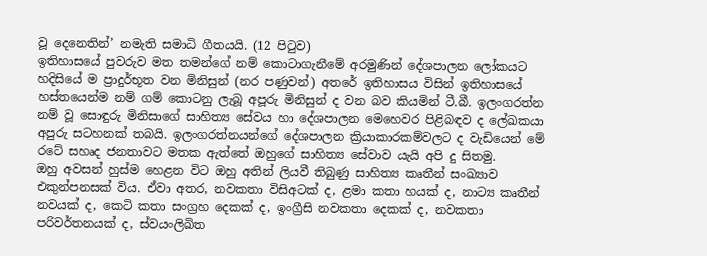වූ දෙනෙතින්’ නමැති සමාධි ගීතයයි. (12 පිටුව)
ඉතිහාසයේ පුවරුව මත තමන්ගේ නම් කොටාගැනීමේ අරමුණින් දේශපාලන ලෝකයට හදිසියේ ම ප්‍රාදුර්භූත වන මිනිසුන් (නර පණුවන්) අතරේ ඉතිහාසය විසින් ඉතිහාසයේ හස්තයෙන්ම නම් ගම් කොටනු ලැබූ අපූරු මිනිසුන් ද වන බව කියමින් ටී.බී. ඉලංගරත්න නම් වූ සොඳුරු මිනිසාගේ සාහිත්‍ය සේවය හා දේශපාලන මෙහෙවර පිළිබඳව ද ලේඛකයා අපුරු සටහනක් තබයි. ඉලංගරත්නයන්ගේ දේශපාලන ක්‍රියාකාරකම්වලට ද වැඩියෙන් මේ රටේ සහෘද ජනතාවට මතක ඇත්තේ ඔහුගේ සාහිත්‍ය සේවාව යැයි අපි දු සිතමු.
ඔහු අවසන් හුස්ම හෙළන විට ඔහු අතින් ලියවී තිබුණු සාහිත්‍ය කෘතීන් සංඛ්‍යාව එකුන්පනසක් විය. ඒවා අතර, නවකතා විසිඅටක් ද, ළමා කතා හයක් ද, නාට්‍ය කෘතීන් නවයක් ද, කෙටි කතා සංග්‍රහ දෙකක් ද, ඉංග්‍රීසි නවකතා දෙකක් ද, නවකතා පරිවර්තනයක් ද, ස්වයංලිඛිත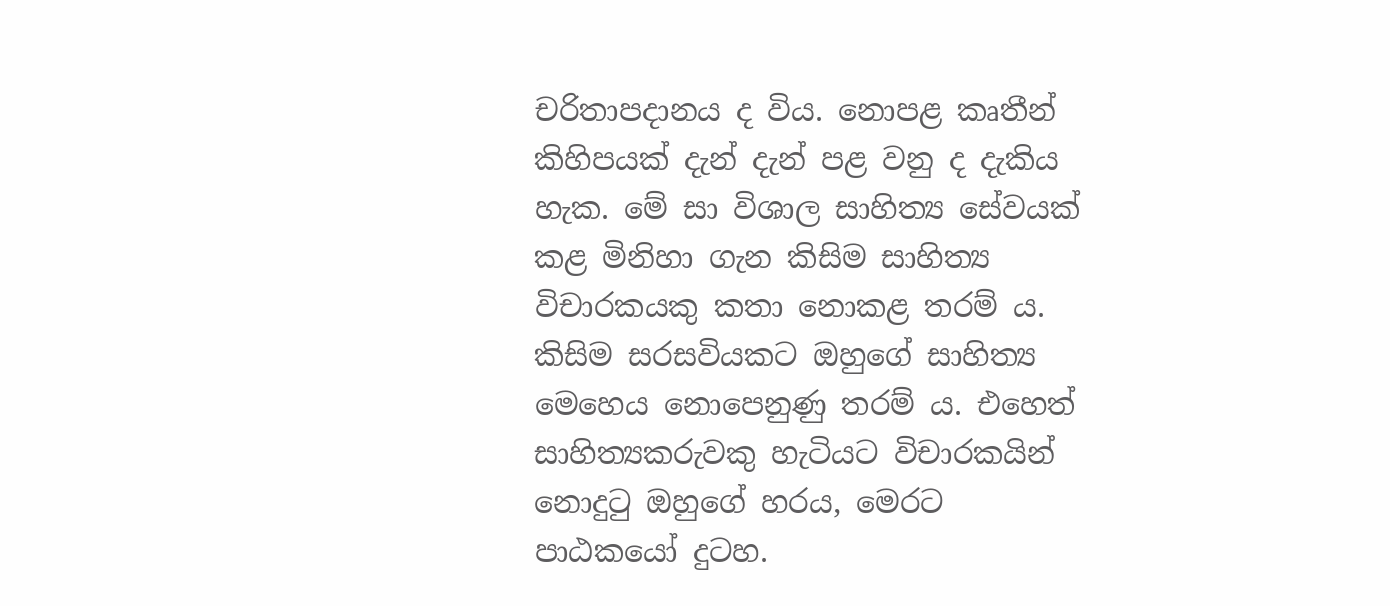චරිතාපදානය ද විය. නොපළ කෘතීන් කිහිපයක් දැන් දැන් පළ වනු ද දැකිය හැක. මේ සා විශාල සාහිත්‍ය සේවයක් කළ මිනිහා ගැන කිසිම සාහිත්‍ය විචාරකයකු කතා නොකළ තරම් ය. කිසිම සරසවියකට ඔහුගේ සාහිත්‍ය මෙහෙය නොපෙනුණු තරම් ය. එහෙත් සාහිත්‍යකරුවකු හැටියට විචාරකයින් නොදුටු ඔහුගේ හරය, මෙරට පාඨකයෝ දුටහ.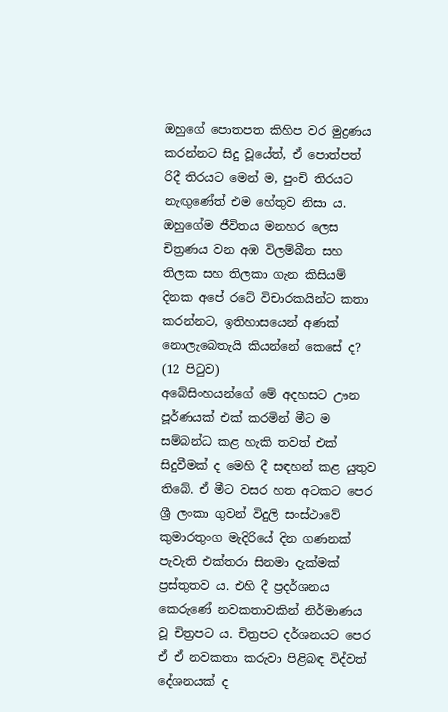ඔහුගේ පොතපත කිහිප වර මුද්‍රණය කරන්නට සිදු වූයේත්, ඒ පොත්පත් රිදී තිරයට මෙන් ම, පුංචි තිරයට නැඟුණේත් එම හේතුව නිසා ය.
ඔහුගේම ජීවිතය මනහර ලෙස චිත්‍රණය වන අඹ විලම්බීත සහ තිලක සහ තිලකා ගැන කිසියම් දිනක අපේ රටේ විචාරකයින්ට කතා කරන්නට, ඉතිහාසයෙන් අණක් නොලැබෙතැයි කියන්නේ කෙසේ ද? (12 පිටුව)
අබේසිංහයන්ගේ මේ අදහසට ඌන පූර්ණයක් එක් කරමින් මීට ම සම්බන්ධ කළ හැකි තවත් එක් සිදුවීමක් ද මෙහි දී සඳහන් කළ යුතුව තිබේ. ඒ මීට වසර හත අටකට පෙර ශ්‍රී ලංකා ගුවන් විදුලි සංස්ථාවේ කුමාරතුංග මැදිරියේ දින ගණනක් පැවැති එක්තරා සිනමා දැක්මක් ප්‍රස්තුතව ය. එහි දී ප්‍රදර්ශනය කෙරුණේ නවකතාවකින් නිර්මාණය වූ චිත්‍රපට ය. චිත්‍රපට දර්ශනයට පෙර ඒ ඒ නවකතා කරුවා පිළිබඳ විද්වත් දේශනයක් ද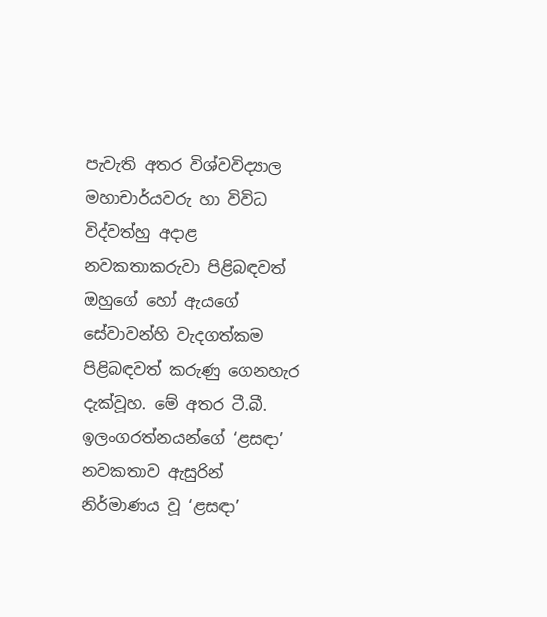පැවැති අතර විශ්වවිද්‍යාල මහාචාර්යවරු හා විවිධ විද්වත්හු අදාළ නවකතාකරුවා පිළිබඳවත් ඔහුගේ හෝ ඇයගේ සේවාවන්හි වැදගත්කම පිළිබඳවත් කරුණු ගෙනහැර දැක්වූහ. මේ අතර ටී.බී. ඉලංගරත්නයන්ගේ ‘ළසඳා’ නවකතාව ඇසුරින් නිර්මාණය වූ ‘ළසඳා’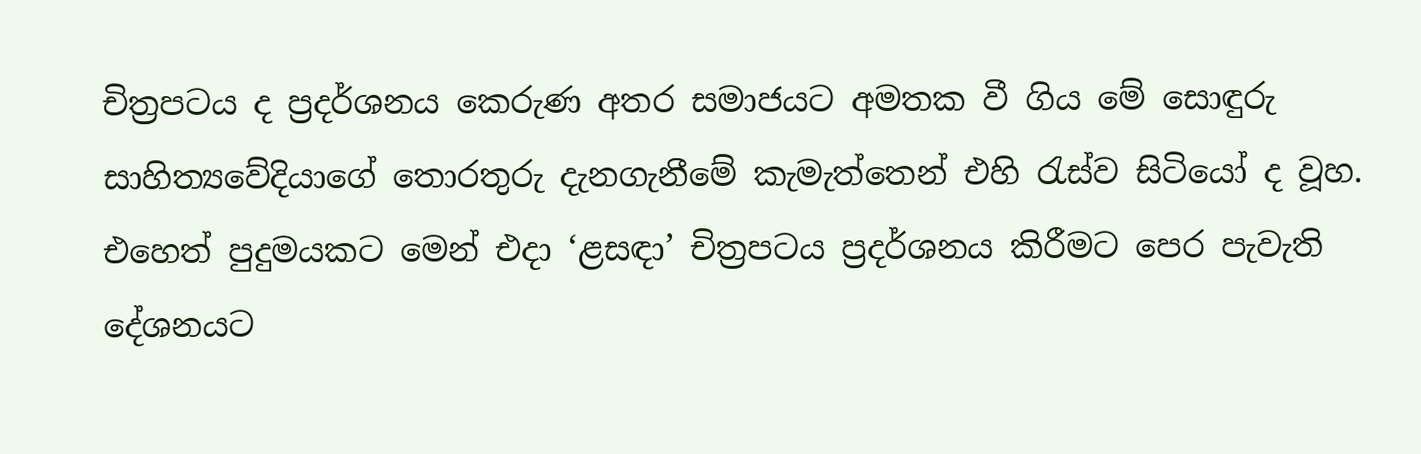චිත්‍රපටය ද ප්‍රදර්ශනය කෙරුණ අතර සමාජයට අමතක වී ගිය මේ සොඳුරු සාහිත්‍යවේදියාගේ තොරතුරු දැනගැනීමේ කැමැත්තෙන් එහි රැස්ව සිටියෝ ද වූහ. එහෙත් පුදුමයකට මෙන් එදා ‘ළසඳා’ චිත්‍රපටය ප්‍රදර්ශනය කිරීමට පෙර පැවැති දේශනයට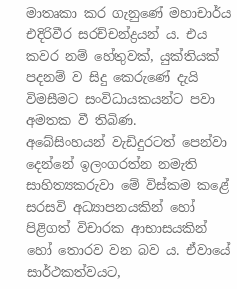මාතෘකා කර ගැනුණේ මහාචාර්ය එදිරිවීර සරච්චන්ද්‍රයන් ය. එය කවර නම් හේතුවක්, යුක්තියක් පදනම් ව සිදු කෙරුණේ දැයි විමසීමට සංවිධායකයන්ට පවා අමතක වී තිබිණ.
අබේසිංහයන් වැඩිදුරටත් පෙන්වා දෙන්නේ ඉලංගරත්න නමැති සාහිත්‍යකරුවා මේ විස්කම කළේ සරසවි අධ්‍යාපනයකින් හෝ පිළිගත් විචාරක ආභාසයකින් හෝ තොරව වන බව ය. ඒවායේ සාර්ථකත්වයට,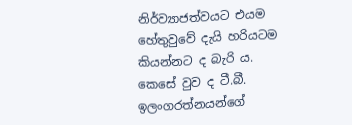නිර්ව්‍යාජත්වයට එයම හේතුවුවේ දැයි හරියටම කියන්නට ද බැරි ය. කෙසේ වුව ද ටී.බී. ඉලංගරත්නයන්ගේ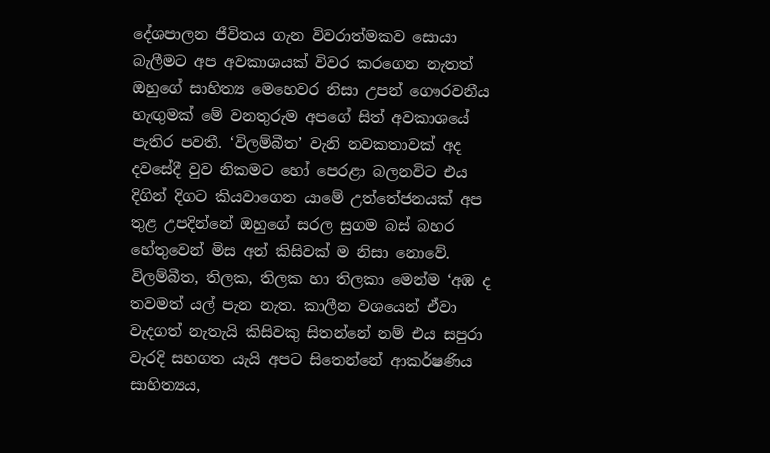දේශපාලන ජීවිතය ගැන විවරාත්මකව සොයා බැලීමට අප අවකාශයක් විවර කරගෙන නැතත් ඔහුගේ සාහිත්‍ය මෙහෙවර නිසා උපන් ගෞරවනීය හැඟුමක් මේ වනතුරුම අපගේ සිත් අවකාශයේ පැතිර පවතී. ‘විලම්බීත’ වැනි නවකතාවක් අද දවසේදී වුව නිකමට හෝ පෙරළා බලනවිට එය දිගින් දිගට කියවාගෙන යාමේ උත්තේජනයක් අප තුළ උපදින්නේ ඔහුගේ සරල සුගම බස් බහර හේතුවෙන් මිස අන් කිසිවක් ම නිසා නොවේ.
විලම්බීත, තිලක, තිලක හා තිලකා මෙන්ම ‘අඹ ද තවමත් යල් පැන නැත. කාලීන වශයෙන් ඒවා වැදගත් නැතැයි කිසිවකු සිතන්නේ නම් එය සපුරා වැරදි සහගත යැයි අපට සිතෙන්නේ ආකර්ෂණිය සාහිත්‍යය,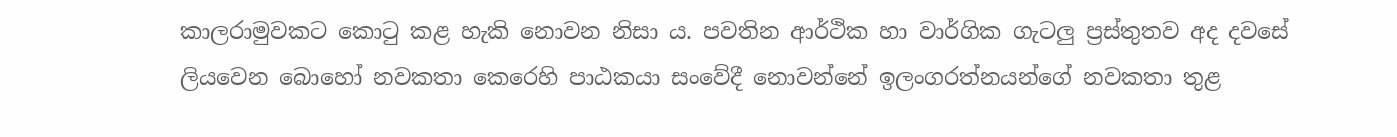කාලරාමුවකට කොටු කළ හැකි නොවන නිසා ය. පවතින ආර්ථික හා වාර්ගික ගැටලු ප්‍රස්තුතව අද දවසේ ලියවෙන බොහෝ නවකතා කෙරෙහි පාඨකයා සංවේදී නොවන්නේ ඉලංගරත්නයන්ගේ නවකතා තුළ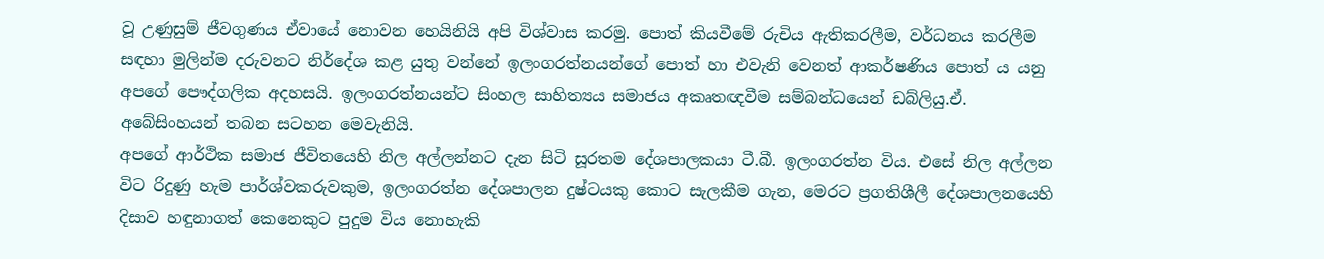වූ උණුසුම් ජීවගුණය ඒවායේ නොවන හෙයිනියි අපි විශ්වාස කරමු. පොත් කියවීමේ රුචිය ඇතිකරලීම, වර්ධනය කරලීම සඳහා මුලින්ම දරුවනට නිර්දේශ කළ යුතු වන්නේ ඉලංගරත්නයන්ගේ පොත් හා එවැනි වෙනත් ආකර්ෂණිය පොත් ය යනු අපගේ පෞද්ගලික අදහසයි. ඉලංගරත්නයන්ට සිංහල සාහිත්‍යය සමාජය අකෘතඥවීම සම්බන්ධයෙන් ඩබ්ලියු.ඒ. අබේසිංහයන් තබන සටහන මෙවැනියි.
අපගේ ආර්ථික සමාජ ජීවිතයෙහි නිල අල්ලන්නට දැන සිටි සූරතම දේශපාලකයා ටී.බී. ඉලංගරත්න විය. එසේ නිල අල්ලන විට රිදුණු හැම පාර්ශ්වකරුවකුම, ඉලංගරත්න දේශපාලන දුෂ්ටයකු කොට සැලකීම ගැන, මෙරට ප්‍රගතිශීලී දේශපාලනයෙහි දිසාව හඳුනාගත් කෙනෙකුට පුදුම විය නොහැකි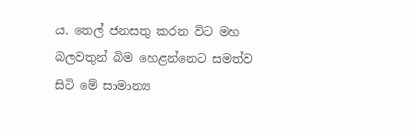ය. තෙල් ජනසතු කරන විට මහ බලවතුන් බිම හෙළන්නෙට සමත්ව සිටි මේ සාමාන්‍ය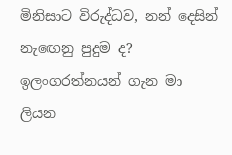මිනිසාට විරුද්ධව, නන් දෙසින් නැඟෙනු පුදුම ද?
ඉලංගරත්නයන් ගැන මා ලියන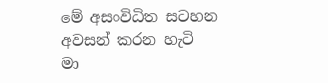මේ අසංවිධිත සටහන අවසන් කරන හැටි මා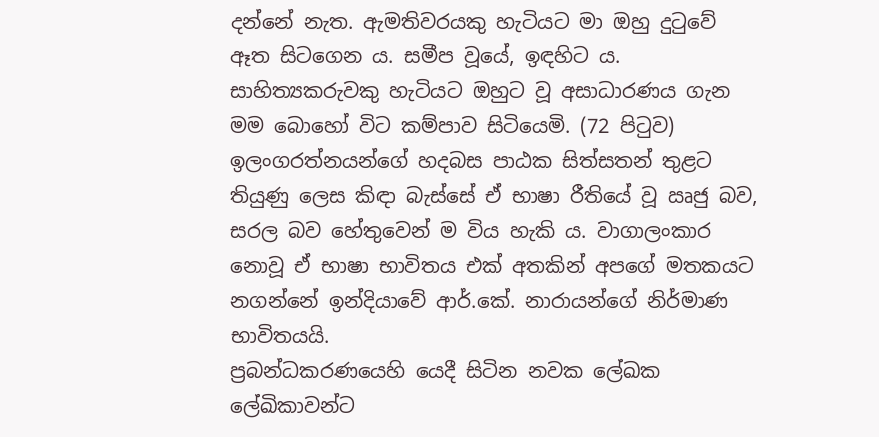දන්නේ නැත. ඇමතිවරයකු හැටියට මා ඔහු දුටුවේ ඈත සිටගෙන ය. සමීප වූයේ, ඉඳහිට ය. සාහිත්‍යකරුවකු හැටියට ඔහුට වූ අසාධාරණය ගැන මම බොහෝ විට කම්පාව සිටියෙමි. (72 පිටුව)
ඉලංගරත්නයන්ගේ හදබස පාඨක සිත්සතන් තුළට තියුණු ලෙස කිඳා බැස්සේ ඒ භාෂා රීතියේ වූ ඍජු බව, සරල බව හේතුවෙන් ම විය හැකි ය. වාගාලංකාර නොවූ ඒ භාෂා භාවිතය එක් අතකින් අපගේ මතකයට නගන්නේ ඉන්දියාවේ ආර්.කේ. නාරායන්ගේ නිර්මාණ භාවිතයයි.
ප්‍රබන්ධකරණයෙහි යෙදී සිටින නවක ලේඛක ලේඛිකාවන්ට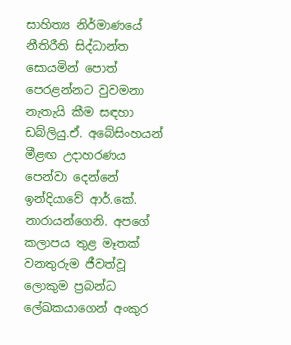සාහිත්‍ය නිර්මාණයේ නීතිරීති සිද්ධාන්ත සොයමින් පොත් පෙරළන්නට වුවමනා නැතැයි කීම සඳහා ඩබ්ලියු.ඒ. අබේසිංහයන් මීළඟ උදාහරණය පෙන්වා දෙන්නේ ඉන්දියාවේ ආර්.කේ. නාරායන්ගෙනි. අපගේ කලාපය තුළ මෑතක් වනතුරුම ජීවත්වූ ලොකුම ප්‍රබන්ධ ලේඛකයාගෙන් අංකුර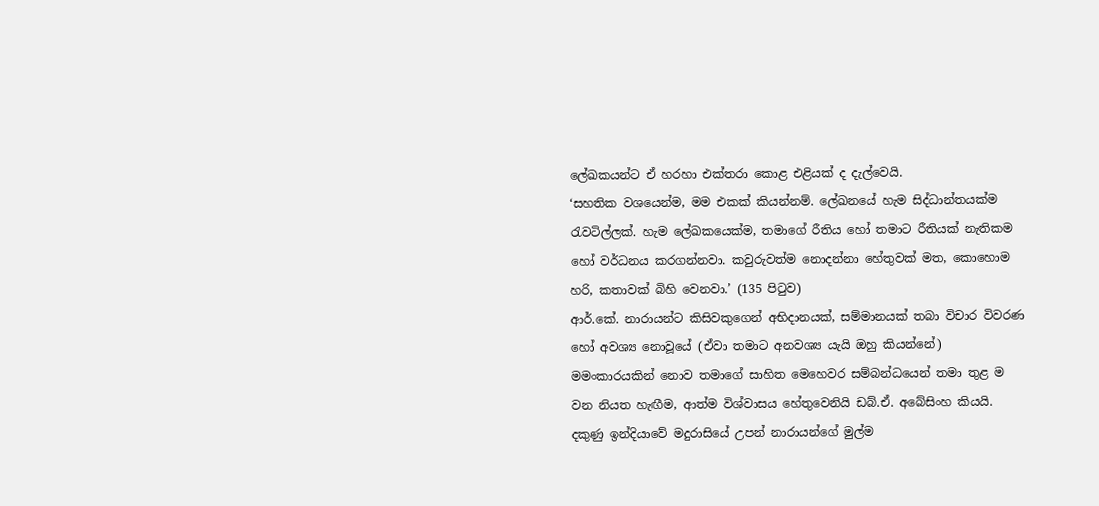ලේඛකයන්ට ඒ හරහා එක්තරා කොළ එළියක් ද දැල්වෙයි.
‘සහතික වශයෙන්ම, මම එකක් කියන්නම්. ලේඛනයේ හැම සිද්ධාන්තයක්ම රැවටිල්ලක්. හැම ලේඛකයෙක්ම, තමාගේ රීතිය හෝ තමාට රීතියක් නැතිකම හෝ වර්ධනය කරගන්නවා. කවුරුවත්ම නොදන්නා හේතුවක් මත, කොහොම හරි, කතාවක් බිහි වෙනවා.’ (135 පිටුව)
ආර්.කේ. නාරායන්ට කිසිවකුගෙන් අභිදානයක්, සම්මානයක් තබා විචාර විවරණ හෝ අවශ්‍ය නොවූයේ (ඒවා තමාට අනවශ්‍ය යැයි ඔහු කියන්නේ) මමංකාරයකින් නොව තමාගේ සාහිත මෙහෙවර සම්බන්ධයෙන් තමා තුළ ම වන නියත හැඟීම, ආත්ම විශ්වාසය හේතුවෙනියි ඩබ්.ඒ. අබේසිංහ කියයි.
දකුණු ඉන්දියාවේ මදුරාසියේ උපන් නාරායන්ගේ මුල්ම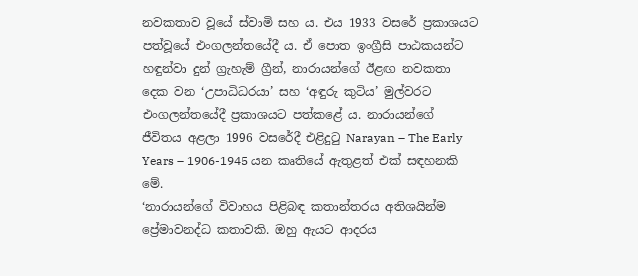නවකතාව වූයේ ස්වාමි සහ ය. එය 1933 වසරේ ප්‍රකාශයට පත්වූයේ එංගලන්තයේදී ය. ඒ පොත ඉංග්‍රීසි පාඨකයන්ට හඳුන්වා දුන් ග්‍රැහැම් ග්‍රීන්, නාරායන්ගේ ඊළඟ නවකතා දෙක වන ‘උපාධිධරයා’ සහ ‘අඳුරු කුටිය’ මුල්වරට එංගලන්තයේදී ප්‍රකාශයට පත්කළේ ය. නාරායන්ගේ ජීවිතය අළලා 1996 වසරේදී එළිදුටු Narayan – The Early Years – 1906-1945 යන කෘතියේ ඇතුළත් එක් සඳහනකි මේ.
‘නාරායන්ගේ විවාහය පිළිබඳ කතාන්තරය අතිශයින්ම ප්‍රේමාවනද්ධ කතාවකි. ඔහු ඇයට ආදරය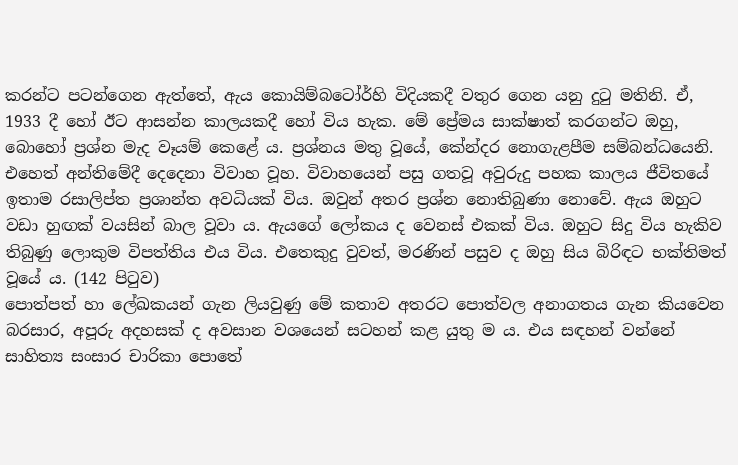කරන්ට පටන්ගෙන ඇත්තේ, ඇය කොයිම්බටෝර්හි විදියකදී වතුර ගෙන යනු දුටු මතිනි. ඒ, 1933 දී හෝ ඊට ආසන්න කාලයකදී හෝ විය හැක. මේ ප්‍රේමය සාක්ෂාත් කරගන්ට ඔහු, බොහෝ ප්‍රශ්න මැද වෑයම් කෙළේ ය. ප්‍රශ්නය මතු වූයේ, කේන්දර නොගැළපීම සම්බන්ධයෙනි. එහෙත් අන්තිමේදී දෙදෙනා විවාහ වූහ. විවාහයෙන් පසු ගතවූ අවුරුදු පහක කාලය ජීවිතයේ ඉතාම රසාලිප්ත ප්‍රශාන්ත අවධියක් විය. ඔවුන් අතර ප්‍රශ්න නොතිබුණා නොවේ. ඇය ඔහුට වඩා හුඟක් වයසින් බාල වූවා ය. ඇයගේ ලෝකය ද වෙනස් එකක් විය. ඔහුට සිදු විය හැකිව තිබුණු ලොකුම විපත්තිය එය විය. එතෙකුදු වුවත්, මරණින් පසුව ද ඔහු සිය බිරිඳට භක්තිමත් වූයේ ය. (142 පිටුව)
පොත්පත් හා ලේඛකයන් ගැන ලියවුණු මේ කතාව අතරට පොත්වල අනාගතය ගැන කියවෙන බරසාර, අපූරු අදහසක් ද අවසාන වශයෙන් සටහන් කළ යුතු ම ය. එය සඳහන් වන්නේ සාහිත්‍ය සංසාර චාරිකා පොතේ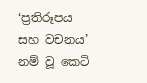‘ප්‍රතිරූපය සහ වචනය’ නම් වූ කෙටි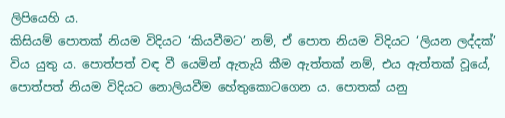ලිපියෙහි ය.
කිසියම් පොතක් නියම විදියට ‘කියවීමට’ නම්, ඒ පොත නියම විදියට ‘ලියන ලද්දක්’ විය යුතු ය. පොත්පත් වඳ වී යෙමින් ඇතැයි කීම ඇත්තක් නම්, එය ඇත්තක් වූයේ, පොත්පත් නියම විදියට නොලියවීම හේතුකොටගෙන ය. පොතක් යනු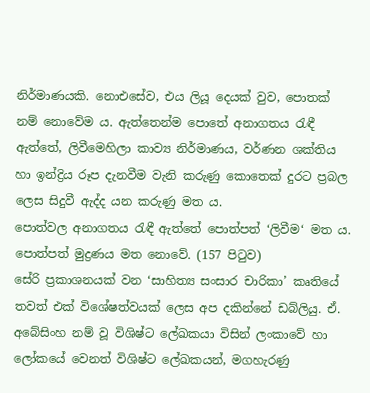නිර්මාණයකි. නොඑසේව, එය ලියූ දෙයක් වුව, පොතක් නම් නොවේම ය. ඇත්තෙන්ම පොතේ අනාගතය රැඳී ඇත්තේ, ලිවීමෙහිලා කාව්‍ය නිර්මාණය, වර්ණන ශක්තිය හා ඉන්ද්‍රිය රූප දැනවීම වැනි කරුණු කොතෙක් දුරට ප්‍රබල ලෙස සිදුවී ඇද්ද යන කරුණු මත ය.
පොත්වල අනාගතය රැඳී ඇත්තේ පොත්පත් ‘ලිවීම‘ මත ය. පොත්පත් මුද්‍රණය මත නොවේ. (157 පිටුව)
සේරි ප්‍රකාශනයක් වන ‘සාහිත්‍ය සංසාර චාරිකා’ කෘතියේ තවත් එක් විශේෂත්වයක් ලෙස අප දකින්නේ ඩබ්ලියු. ඒ. අබේසිංහ නම් වූ විශිෂ්ට ලේඛකයා විසින් ලංකාවේ හා ලෝකයේ වෙනත් විශිෂ්ට ලේඛකයන්, මගහැරණු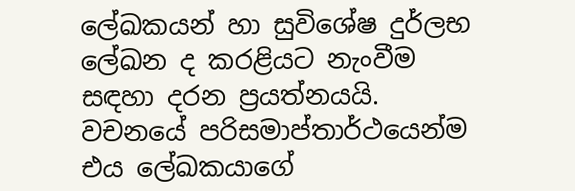ලේඛකයන් හා සුවිශේෂ දුර්ලභ ලේඛන ද කරළියට නැංවීම සඳහා දරන ප්‍රයත්නයයි. වචනයේ පරිසමාප්තාර්ථයෙන්ම එය ලේඛකයාගේ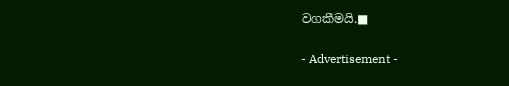වගකීමයි.■

- Advertisement -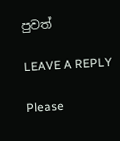පුවත්

LEAVE A REPLY

Please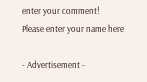enter your comment!
Please enter your name here

- Advertisement -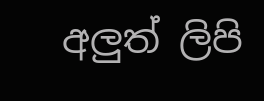අලුත් ලිපි